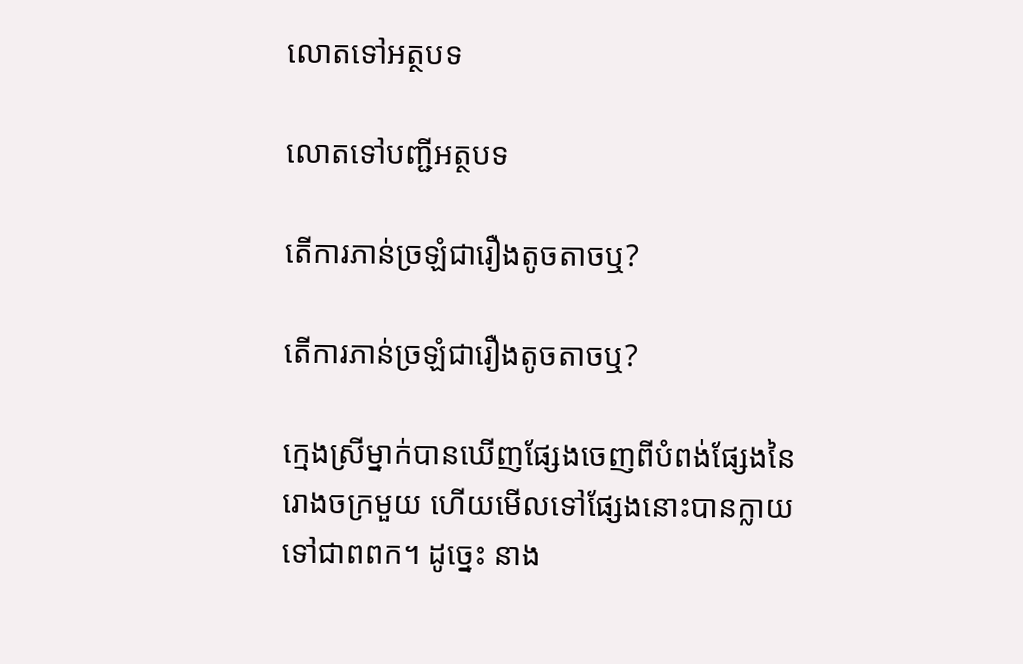លោតទៅអត្ថបទ

លោតទៅបញ្ជីអត្ថបទ

តើការភាន់ច្រឡំជារឿងតូចតាចឬ?

តើការភាន់ច្រឡំជារឿងតូចតាចឬ?

ក្មេងស្រីម្នាក់បានឃើញផ្សែងចេញពីបំពង់ផ្សែងនៃរោងចក្រមួយ ហើយមើលទៅផ្សែងនោះបានក្លាយទៅជាពពក។ ដូច្នេះ នាង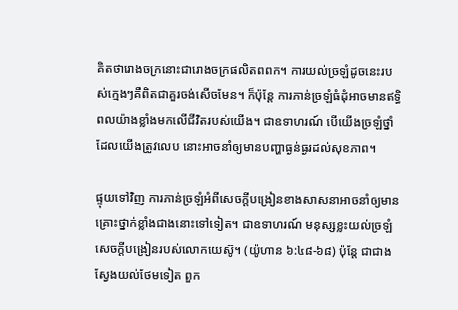គិតថារោងចក្រនោះជារោងចក្រផលិតពពក។ ការយល់ច្រឡំដូចនេះរបស់ក្មេងៗគឺពិតជាគួរចង់សើចមែន។ ក៏ប៉ុន្ដែ ការភាន់ច្រឡំធំដុំអាចមានឥទ្ធិពលយ៉ាងខ្លាំងមកលើជីវិតរបស់យើង។ ជាឧទាហរណ៍ បើយើងច្រឡំថ្នាំដែលយើងត្រូវលេប នោះអាចនាំឲ្យមានបញ្ហាធ្ងន់ធ្ងរដល់សុខភាព។

ផ្ទុយទៅវិញ ការភាន់ច្រឡំអំពីសេចក្ដីបង្រៀនខាងសាសនាអាចនាំឲ្យមានគ្រោះថ្នាក់ខ្លាំងជាងនោះទៅទៀត។ ជាឧទាហរណ៍ មនុស្សខ្លះយល់ច្រឡំសេចក្ដីបង្រៀនរបស់លោកយេស៊ូ។ (យ៉ូហាន ៦:៤៨-៦៨) ប៉ុន្ដែ ជាជាងស្វែងយល់ថែមទៀត ពួក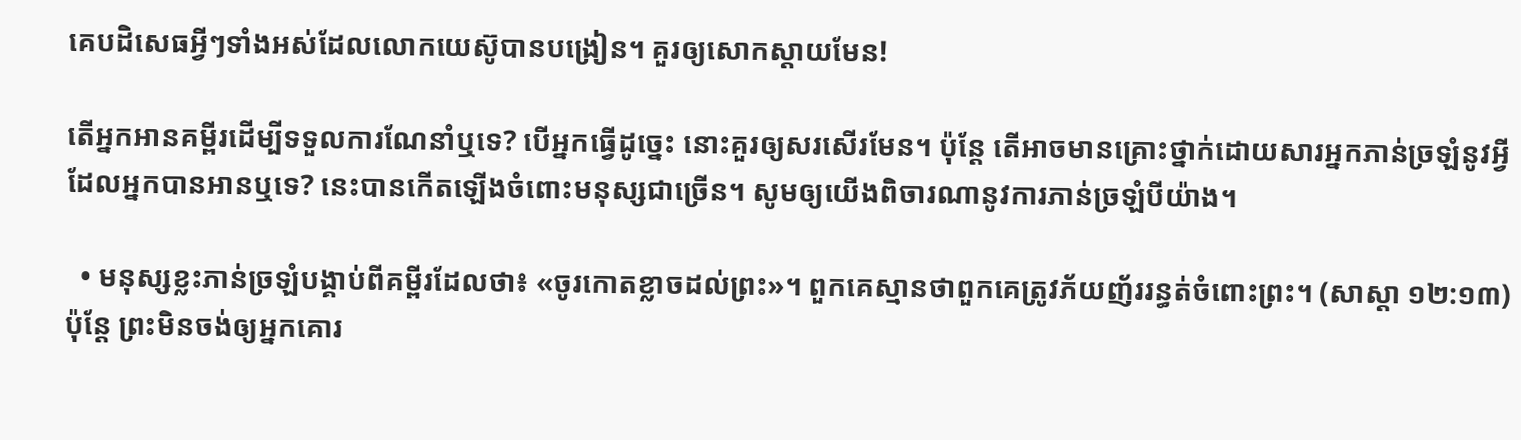គេបដិសេធអ្វីៗទាំងអស់ដែលលោកយេស៊ូបានបង្រៀន។ គួរឲ្យសោកស្តាយមែន!

តើអ្នកអានគម្ពីរដើម្បីទទួលការណែនាំឬទេ? បើអ្នកធ្វើដូច្នេះ នោះគួរឲ្យសរសើរមែន។ ប៉ុន្ដែ តើអាចមានគ្រោះថ្នាក់ដោយសារអ្នកភាន់ច្រឡំនូវអ្វីដែលអ្នកបានអានឬទេ? នេះបានកើតឡើងចំពោះមនុស្សជាច្រើន។ សូមឲ្យយើងពិចារណានូវការភាន់ច្រឡំបីយ៉ាង។

  • មនុស្សខ្លះភាន់ច្រឡំបង្គាប់ពីគម្ពីរដែលថា៖ «ចូរកោតខ្លាចដល់ព្រះ»។ ពួកគេស្មានថាពួកគេត្រូវភ័យញ័ររន្ធត់ចំពោះព្រះ។ (សាស្តា ១២:១៣) ប៉ុន្ដែ ព្រះមិនចង់ឲ្យអ្នកគោរ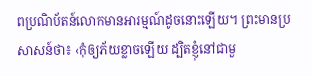ពប្រណិប័តន៍លោកមានអារម្មណ៍ដូចនោះឡើយ។ ព្រះមានប្រសាសន៍ថា៖ ‹កុំឲ្យភ័យខ្លាចឡើយ ដ្បិតខ្ញុំនៅជាមួ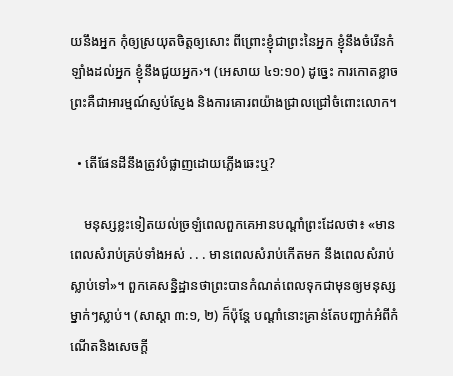យនឹងអ្នក កុំឲ្យស្រយុតចិត្ដឲ្យសោះ ពីព្រោះខ្ញុំជាព្រះនៃអ្នក ខ្ញុំនឹងចំរើនកំឡាំងដល់អ្នក ខ្ញុំនឹងជួយអ្នក›។ (អេសាយ ៤១:១០) ដូច្នេះ ការកោតខ្លាចព្រះគឺជាអារម្មណ៍ស្ញប់ស្ញែង និងការគោរពយ៉ាងជ្រាលជ្រៅចំពោះលោក។

  • តើផែនដីនឹងត្រូវបំផ្លាញដោយភ្លើងឆេះឬ?

    មនុស្សខ្លះទៀតយល់ច្រឡំពេលពួកគេអានបណ្ដាំព្រះដែលថា៖ «មានពេលសំរាប់គ្រប់ទាំងអស់ . . . មានពេលសំរាប់កើតមក នឹងពេលសំរាប់ស្លាប់ទៅ»។ ពួកគេសន្និដ្ឋានថាព្រះបានកំណត់ពេលទុកជាមុនឲ្យមនុស្សម្នាក់ៗស្លាប់។ (សាស្តា ៣:១, ២) ក៏ប៉ុន្ដែ បណ្ដាំនោះគ្រាន់តែបញ្ជាក់អំពីកំណើតនិងសេចក្ដី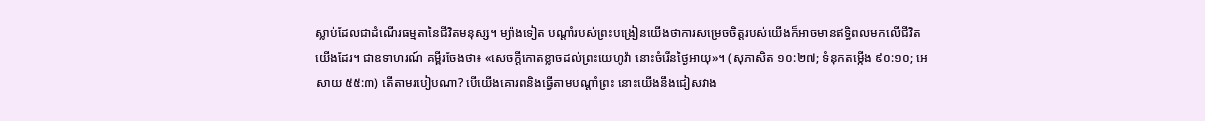ស្លាប់ដែលជាដំណើរធម្មតានៃជីវិតមនុស្ស។ ម្យ៉ាងទៀត បណ្ដាំរបស់ព្រះបង្រៀនយើងថាការសម្រេចចិត្ដរបស់យើងក៏អាចមានឥទ្ធិពលមកលើជីវិតយើងដែរ។ ជាឧទាហរណ៍ គម្ពីរចែងថា៖ «សេចក្ដីកោតខ្លាចដល់ព្រះយេហូវ៉ា នោះចំរើនថ្ងៃអាយុ»។ (សុភាសិត ១០:២៧; ទំនុកតម្កើង ៩០:១០; អេសាយ ៥៥:៣) តើតាមរបៀបណា? បើយើងគោរពនិងធ្វើតាមបណ្ដាំព្រះ នោះយើងនឹងជៀសវាង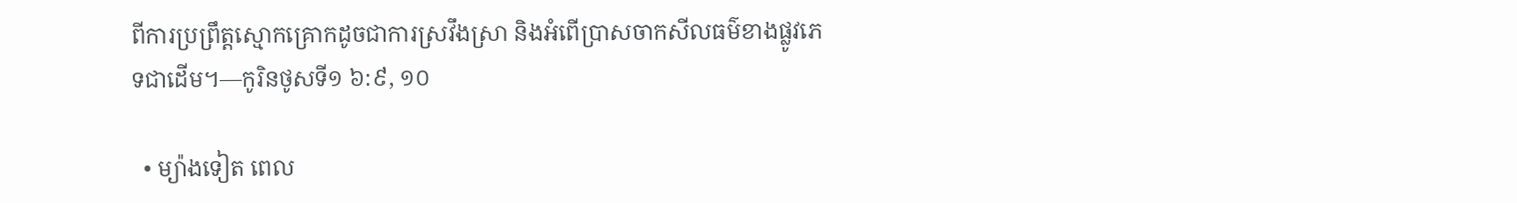ពីការប្រព្រឹត្ដស្មោកគ្រោកដូចជាការស្រវឹងស្រា និងអំពើប្រាសចាកសីលធម៌ខាងផ្លូវភេទជាដើម។—កូរិនថូសទី១ ៦:៩, ១០

  • ម្យ៉ាងទៀត ពេល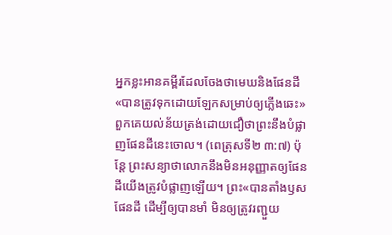អ្នកខ្លះអានគម្ពីរដែលចែងថាមេឃនិងផែនដី«បានត្រូវទុកដោយឡែកសម្រាប់ឲ្យភ្លើងឆេះ» ពួកគេយល់ន័យត្រង់ដោយជឿថាព្រះនឹងបំផ្លាញផែនដីនេះចោល។ (ពេត្រុសទី២ ៣:៧) ប៉ុន្ដែ ព្រះសន្យាថាលោកនឹងមិនអនុញ្ញាតឲ្យផែនដីយើងត្រូវបំផ្លាញឡើយ។ ព្រះ«បានតាំងឫសផែនដី ដើម្បីឲ្យបានមាំ មិនឲ្យត្រូវរញ្ជួយ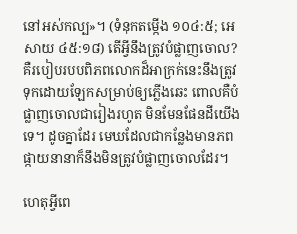នៅអស់កល្ប»។ (ទំនុកតម្កើង ១០៤:៥; អេសាយ ៤៥:១៨) តើអ្វីនឹងត្រូវបំផ្លាញចោល? គឺរបៀបរបបពិភពលោកដ៏អាក្រក់នេះនឹងត្រូវទុកដោយឡែកសម្រាប់ឲ្យភ្លើងឆេះ ពោលគឺបំផ្លាញចោលជារៀងរហូត មិនមែនផែនដីយើងទេ។ ដូចគ្នាដែរ មេឃដែលជាកន្លែងមានភពផ្កាយនានាក៏នឹងមិនត្រូវបំផ្លាញចោលដែរ។

ហេតុអ្វីពេ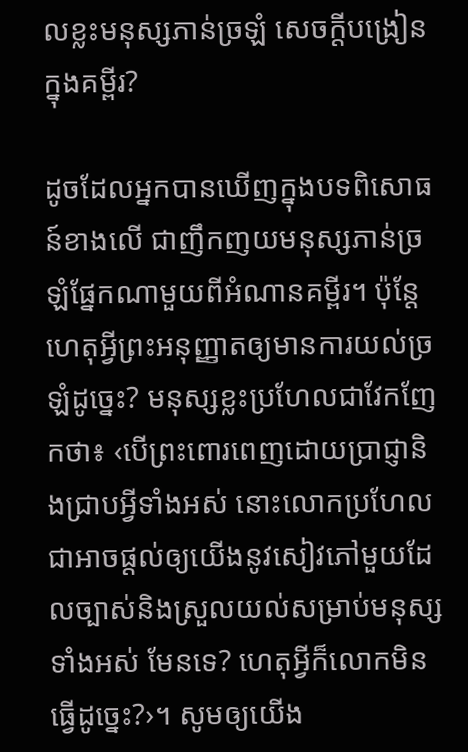លខ្លះមនុស្សភាន់ច្រឡំ សេចក្ដីបង្រៀនក្នុងគម្ពីរ?

ដូចដែលអ្នកបានឃើញក្នុងបទពិសោធន៍ខាងលើ ជាញឹកញយមនុស្សភាន់ច្រឡំផ្នែកណាមួយពីអំណានគម្ពីរ។ ប៉ុន្ដែ ហេតុអ្វីព្រះអនុញ្ញាតឲ្យមានការយល់ច្រឡំដូច្នេះ? មនុស្សខ្លះប្រហែលជាវែកញែកថា៖ ‹បើព្រះពោរពេញដោយប្រាជ្ញានិងជ្រាបអ្វីទាំងអស់ នោះលោកប្រហែលជាអាចផ្ដល់ឲ្យយើងនូវសៀវភៅមួយដែលច្បាស់និងស្រួលយល់សម្រាប់មនុស្សទាំងអស់ មែនទេ? ហេតុអ្វីក៏លោកមិនធ្វើដូច្នេះ?›។ សូមឲ្យយើង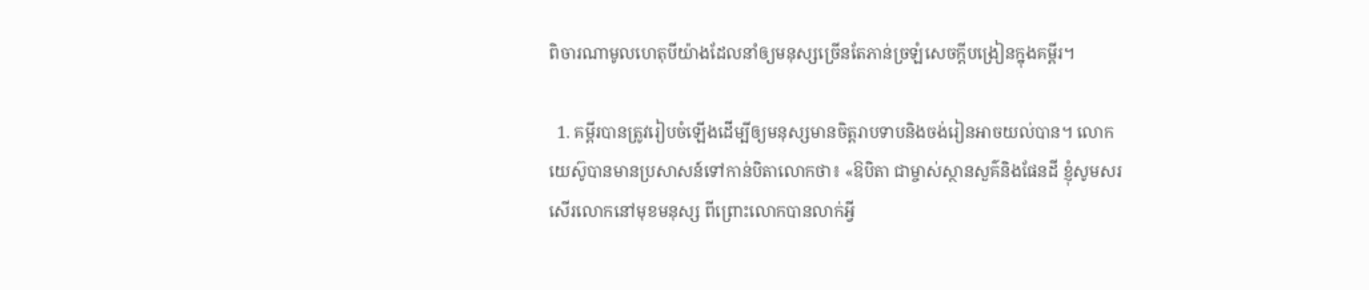ពិចារណាមូលហេតុបីយ៉ាងដែលនាំឲ្យមនុស្សច្រើនតែភាន់ច្រឡំសេចក្ដីបង្រៀនក្នុងគម្ពីរ។

  1. គម្ពីរបានត្រូវរៀបចំឡើងដើម្បីឲ្យមនុស្សមានចិត្ដរាបទាបនិងចង់រៀនអាចយល់បាន។ លោកយេស៊ូបានមានប្រសាសន៍ទៅកាន់បិតាលោកថា៖ «ឱបិតា ជាម្ចាស់ស្ថានសួគ៌និងផែនដី ខ្ញុំសូមសរសើរលោកនៅមុខមនុស្ស ពីព្រោះលោកបានលាក់អ្វី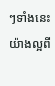ៗទាំងនេះយ៉ាងល្អពី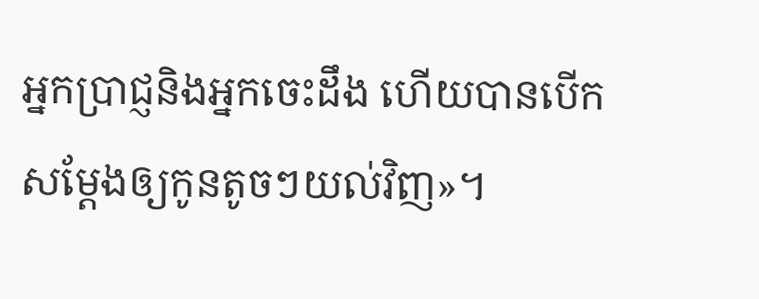អ្នកប្រាជ្ញនិងអ្នកចេះដឹង ហើយបានបើកសម្ដែងឲ្យកូនតូចៗយល់វិញ»។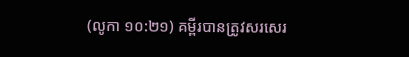(លូកា ១០:២១) គម្ពីរបានត្រូវសរសេរ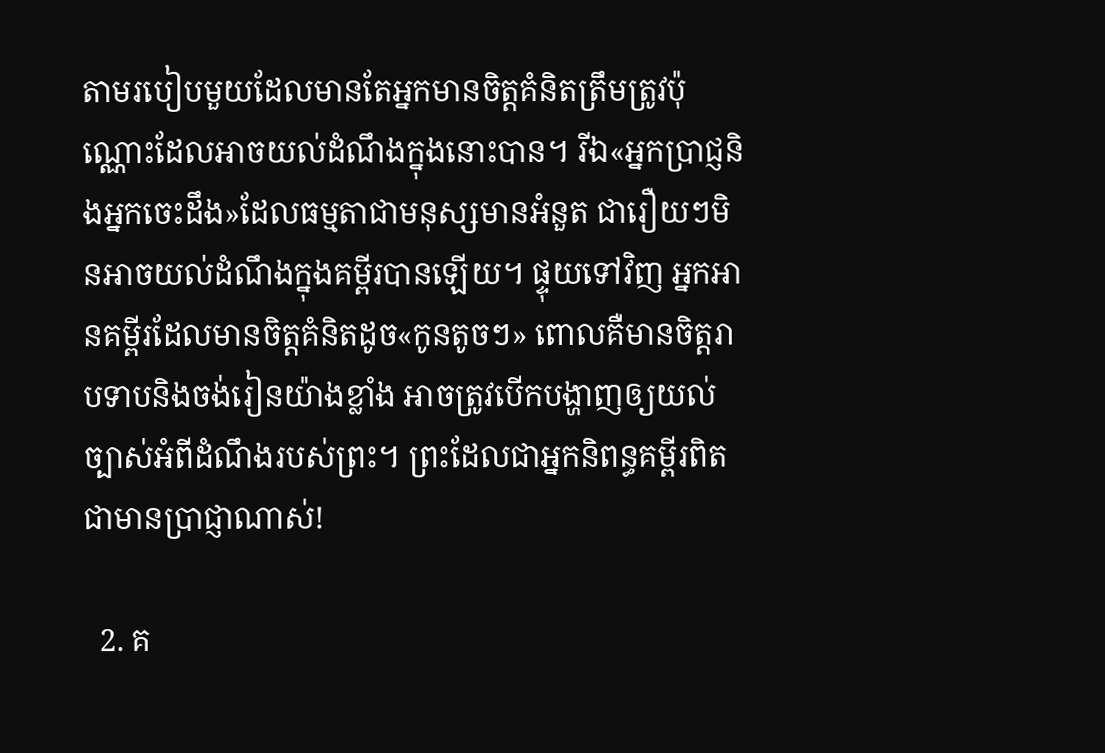តាមរបៀបមួយដែលមានតែអ្នកមានចិត្ដគំនិតត្រឹមត្រូវប៉ុណ្ណោះដែលអាចយល់ដំណឹងក្នុងនោះបាន។ រីឯ«អ្នកប្រាជ្ញនិងអ្នកចេះដឹង»ដែលធម្មតាជាមនុស្សមានអំនួត ជារឿយៗមិនអាចយល់ដំណឹងក្នុងគម្ពីរបានឡើយ។ ផ្ទុយទៅវិញ អ្នកអានគម្ពីរដែលមានចិត្ដគំនិតដូច«កូនតូចៗ» ពោលគឺមានចិត្ដរាបទាបនិងចង់រៀនយ៉ាងខ្លាំង អាចត្រូវបើកបង្ហាញឲ្យយល់ច្បាស់អំពីដំណឹងរបស់ព្រះ។ ព្រះដែលជាអ្នកនិពន្ធគម្ពីរពិតជាមានប្រាជ្ញាណាស់!

  2. គ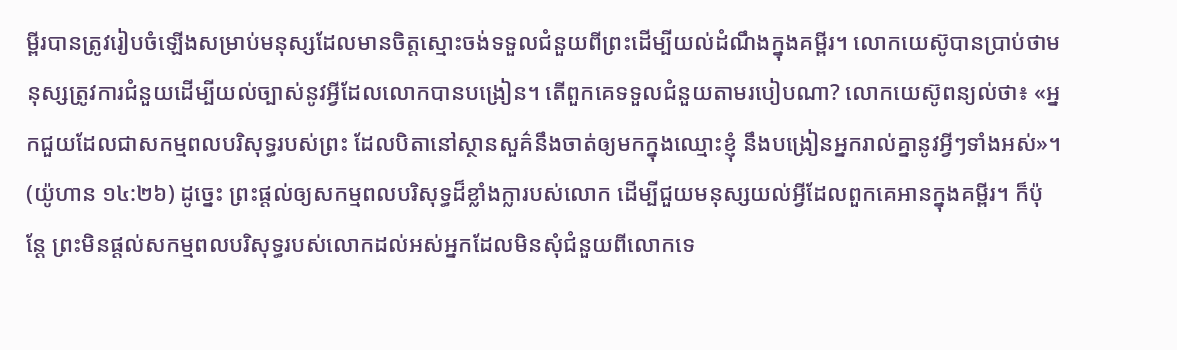ម្ពីរបានត្រូវរៀបចំឡើងសម្រាប់មនុស្សដែលមានចិត្ដស្មោះចង់ទទួលជំនួយពីព្រះដើម្បីយល់ដំណឹងក្នុងគម្ពីរ។ លោកយេស៊ូបានប្រាប់ថាមនុស្សត្រូវការជំនួយដើម្បីយល់ច្បាស់នូវអ្វីដែលលោកបានបង្រៀន។ តើពួកគេទទួលជំនួយតាមរបៀបណា? លោកយេស៊ូពន្យល់ថា៖ «អ្នកជួយដែលជាសកម្មពលបរិសុទ្ធរបស់ព្រះ ដែលបិតានៅស្ថានសួគ៌នឹងចាត់ឲ្យមកក្នុងឈ្មោះខ្ញុំ នឹងបង្រៀនអ្នករាល់គ្នានូវអ្វីៗទាំងអស់»។ (យ៉ូហាន ១៤:២៦) ដូច្នេះ ព្រះផ្ដល់ឲ្យសកម្មពលបរិសុទ្ធដ៏ខ្លាំងក្លារបស់លោក ដើម្បីជួយមនុស្សយល់អ្វីដែលពួកគេអានក្នុងគម្ពីរ។ ក៏ប៉ុន្ដែ ព្រះមិនផ្ដល់សកម្មពលបរិសុទ្ធរបស់លោកដល់អស់អ្នកដែលមិនសុំជំនួយពីលោកទេ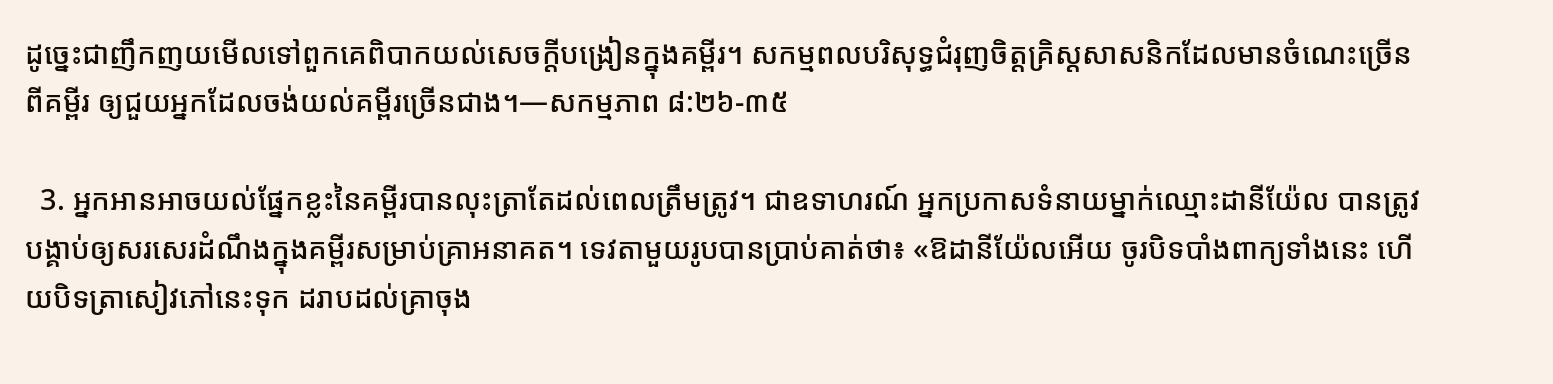ដូច្នេះជាញឹកញយមើលទៅពួកគេពិបាកយល់សេចក្ដីបង្រៀនក្នុងគម្ពីរ។ សកម្មពលបរិសុទ្ធជំរុញចិត្ដគ្រិស្ដសាសនិកដែលមានចំណេះច្រើនពីគម្ពីរ ឲ្យជួយអ្នកដែលចង់យល់គម្ពីរច្រើនជាង។—សកម្មភាព ៨:២៦-៣៥

  3. អ្នកអានអាចយល់ផ្នែកខ្លះនៃគម្ពីរបានលុះត្រាតែដល់ពេលត្រឹមត្រូវ។ ជាឧទាហរណ៍ អ្នកប្រកាសទំនាយម្នាក់ឈ្មោះដានីយ៉ែល បានត្រូវបង្គាប់ឲ្យសរសេរដំណឹងក្នុងគម្ពីរសម្រាប់គ្រាអនាគត។ ទេវតាមួយរូបបានប្រាប់គាត់ថា៖ «ឱដានីយ៉ែលអើយ ចូរបិទបាំងពាក្យទាំងនេះ ហើយបិទត្រាសៀវភៅនេះទុក ដរាបដល់គ្រាចុង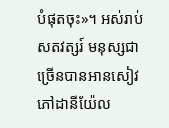បំផុតចុះ»។ អស់រាប់សតវត្សរ៍ មនុស្សជាច្រើនបានអានសៀវភៅដានីយ៉ែល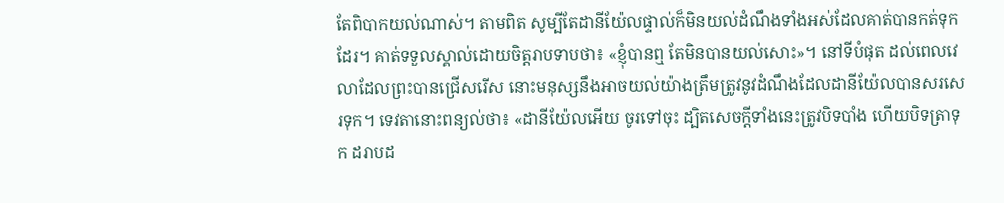តែពិបាកយល់ណាស់។ តាមពិត សូម្បីតែដានីយ៉ែលផ្ទាល់ក៏មិនយល់ដំណឹងទាំងអស់ដែលគាត់បានកត់ទុកដែរ។ គាត់ទទួលស្គាល់ដោយចិត្ដរាបទាបថា៖ «ខ្ញុំបានឮ តែមិនបានយល់សោះ»។ នៅទីបំផុត ដល់ពេលវេលាដែលព្រះបានជ្រើសរើស នោះមនុស្សនឹងអាចយល់យ៉ាងត្រឹមត្រូវនូវដំណឹងដែលដានីយ៉ែលបានសរសេរទុក។ ទេវតានោះពន្យល់ថា៖ «ដានីយ៉ែលអើយ ចូរទៅចុះ ដ្បិតសេចក្ដីទាំងនេះត្រូវបិទបាំង ហើយបិទត្រាទុក ដរាបដ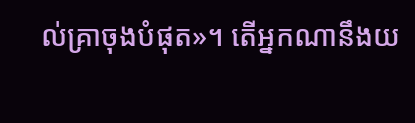ល់គ្រាចុងបំផុត»។ តើអ្នកណានឹងយ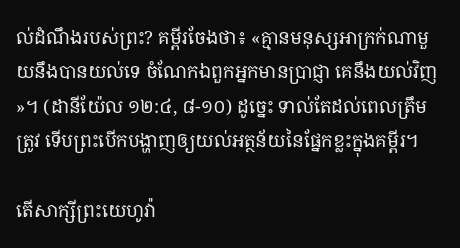ល់ដំណឹងរបស់ព្រះ? គម្ពីរចែងថា៖ «គ្មានមនុស្សអាក្រក់ណាមួយនឹងបានយល់ទេ ចំណែកឯពួកអ្នកមានប្រាជ្ញា គេនឹងយល់វិញ»។ (ដានីយ៉ែល ១២:៤, ៨-១០) ដូច្នេះ ទាល់តែដល់ពេលត្រឹមត្រូវ ទើបព្រះបើកបង្ហាញឲ្យយល់អត្ថន័យនៃផ្នែកខ្លះក្នុងគម្ពីរ។

តើសាក្សីព្រះយេហូវ៉ា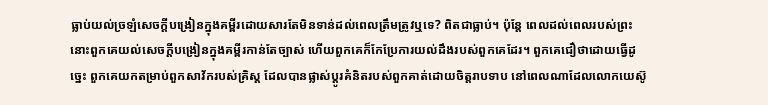ធ្លាប់យល់ច្រឡំសេចក្ដីបង្រៀនក្នុងគម្ពីរដោយសារតែមិនទាន់ដល់ពេលត្រឹមត្រូវឬទេ? ពិតជាធ្លាប់។ ប៉ុន្ដែ ពេលដល់ពេលរបស់ព្រះ នោះពួកគេយល់សេចក្ដីបង្រៀនក្នុងគម្ពីរកាន់តែច្បាស់ ហើយពួកគេក៏កែប្រែការយល់ដឹងរបស់ពួកគេដែរ។ ពួកគេជឿថាដោយធ្វើដូច្នេះ ពួកគេយកតម្រាប់ពួកសាវ័ករបស់គ្រិស្ដ ដែលបានផ្លាស់ប្ដូរគំនិតរបស់ពួកគាត់ដោយចិត្ដរាបទាប នៅពេលណាដែលលោកយេស៊ូ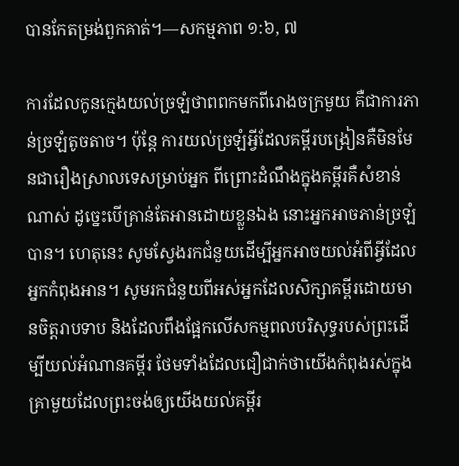បានកែតម្រង់ពួកគាត់។—សកម្មភាព ១:៦, ៧

ការដែលកូនក្មេងយល់ច្រឡំថាពពកមកពីរោងចក្រមួយ គឺជាការភាន់ច្រឡំតូចតាច។ ប៉ុន្ដែ ការយល់ច្រឡំអ្វីដែលគម្ពីរបង្រៀនគឺមិនមែនជារឿងស្រាលទេសម្រាប់អ្នក ពីព្រោះដំណឹងក្នុងគម្ពីរគឺសំខាន់ណាស់ ដូច្នេះបើគ្រាន់តែអានដោយខ្លួនឯង នោះអ្នកអាចភាន់ច្រឡំបាន។ ហេតុនេះ សូមស្វែងរកជំនួយដើម្បីអ្នកអាចយល់អំពីអ្វីដែលអ្នកកំពុងអាន។ សូមរកជំនួយពីអស់អ្នកដែលសិក្សាគម្ពីរដោយមានចិត្ដរាបទាប និងដែលពឹងផ្អែកលើសកម្មពលបរិសុទ្ធរបស់ព្រះដើម្បីយល់អំណានគម្ពីរ ថែមទាំងដែលជឿជាក់ថាយើងកំពុងរស់ក្នុងគ្រាមួយដែលព្រះចង់ឲ្យយើងយល់គម្ពីរ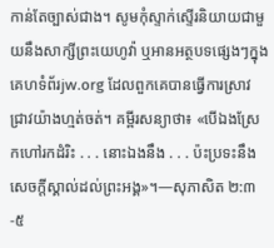កាន់តែច្បាស់ជាង។ សូមកុំស្ទាក់ស្ទើរនិយាយជាមួយនឹងសាក្សីព្រះយេហូវ៉ា ឬអានអត្ថបទផ្សេងៗក្នុងគេហទំព័រjw.org ដែលពួកគេបានធ្វើការស្រាវជ្រាវយ៉ាងហ្មត់ចត់។ គម្ពីរសន្យាថា៖ «បើឯងស្រែកហៅរកដំរិះ . . . នោះឯងនឹង . . . ប៉ះប្រទះនឹងសេចក្ដីស្គាល់ដល់ព្រះអង្គ»។—សុភាសិត ២:៣-៥